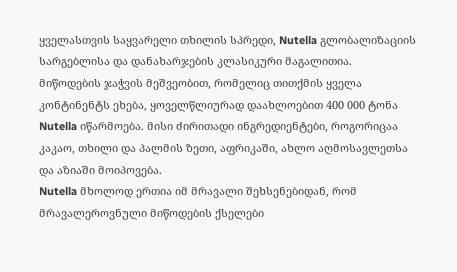ყველასთვის საყვარელი თხილის სპრედი, Nutella გლობალიზაციის სარგებლისა და დანახარჯების კლასიკური მაგალითია.
მიწოდების ჯაჭვის მეშვეობით, რომელიც თითქმის ყველა კონტინენტს ეხება, ყოველწლიურად დაახლოებით 400 000 ტონა Nutella იწარმოება. მისი ძირითადი ინგრედიენტები, როგორიცაა კაკაო, თხილი და პალმის ზეთი, აფრიკაში, ახლო აღმოსავლეთსა და აზიაში მოიპოვება.
Nutella მხოლოდ ერთია იმ მრავალი შეხსენებიდან, რომ მრავალეროვნული მიწოდების ქსელები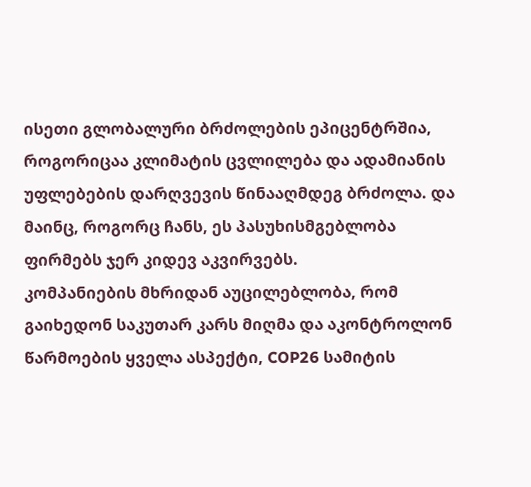ისეთი გლობალური ბრძოლების ეპიცენტრშია, როგორიცაა კლიმატის ცვლილება და ადამიანის უფლებების დარღვევის წინააღმდეგ ბრძოლა. და მაინც, როგორც ჩანს, ეს პასუხისმგებლობა ფირმებს ჯერ კიდევ აკვირვებს.
კომპანიების მხრიდან აუცილებლობა, რომ გაიხედონ საკუთარ კარს მიღმა და აკონტროლონ წარმოების ყველა ასპექტი, COP26 სამიტის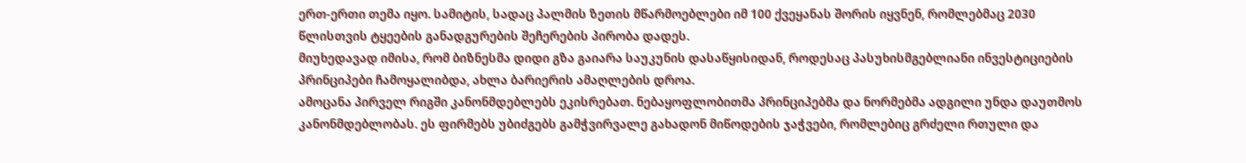ერთ-ერთი თემა იყო. სამიტის, სადაც პალმის ზეთის მწარმოებლები იმ 100 ქვეყანას შორის იყვნენ, რომლებმაც 2030 წლისთვის ტყეების განადგურების შეჩერების პირობა დადეს.
მიუხედავად იმისა, რომ ბიზნესმა დიდი გზა გაიარა საუკუნის დასაწყისიდან, როდესაც პასუხისმგებლიანი ინვესტიციების პრინციპები ჩამოყალიბდა, ახლა ბარიერის ამაღლების დროა.
ამოცანა პირველ რიგში კანონმდებლებს ეკისრებათ. ნებაყოფლობითმა პრინციპებმა და ნორმებმა ადგილი უნდა დაუთმოს კანონმდებლობას. ეს ფირმებს უბიძგებს გამჭვირვალე გახადონ მიწოდების ჯაჭვები, რომლებიც გრძელი რთული და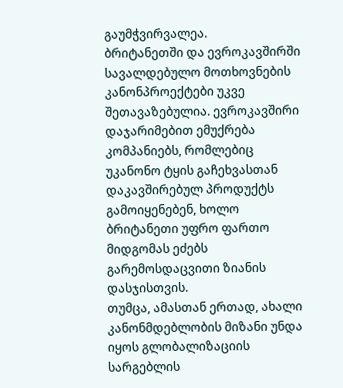გაუმჭვირვალეა.
ბრიტანეთში და ევროკავშირში სავალდებულო მოთხოვნების კანონპროექტები უკვე შეთავაზებულია. ევროკავშირი დაჯარიმებით ემუქრება კომპანიებს, რომლებიც უკანონო ტყის გაჩეხვასთან დაკავშირებულ პროდუქტს გამოიყენებენ, ხოლო ბრიტანეთი უფრო ფართო მიდგომას ეძებს გარემოსდაცვითი ზიანის დასჯისთვის.
თუმცა, ამასთან ერთად, ახალი კანონმდებლობის მიზანი უნდა იყოს გლობალიზაციის სარგებლის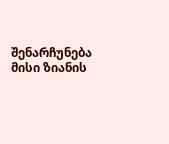შენარჩუნება მისი ზიანის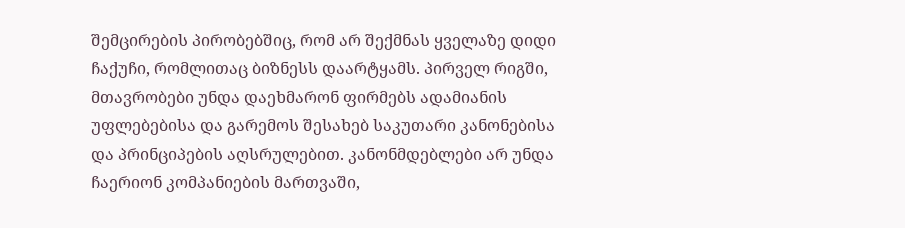შემცირების პირობებშიც, რომ არ შექმნას ყველაზე დიდი ჩაქუჩი, რომლითაც ბიზნესს დაარტყამს. პირველ რიგში, მთავრობები უნდა დაეხმარონ ფირმებს ადამიანის უფლებებისა და გარემოს შესახებ საკუთარი კანონებისა და პრინციპების აღსრულებით. კანონმდებლები არ უნდა ჩაერიონ კომპანიების მართვაში,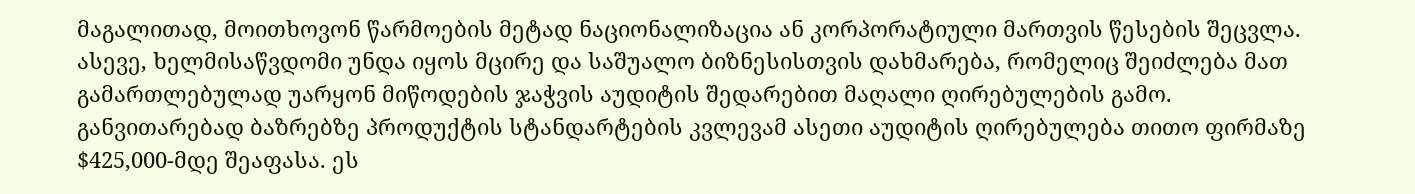მაგალითად, მოითხოვონ წარმოების მეტად ნაციონალიზაცია ან კორპორატიული მართვის წესების შეცვლა.
ასევე, ხელმისაწვდომი უნდა იყოს მცირე და საშუალო ბიზნესისთვის დახმარება, რომელიც შეიძლება მათ გამართლებულად უარყონ მიწოდების ჯაჭვის აუდიტის შედარებით მაღალი ღირებულების გამო. განვითარებად ბაზრებზე პროდუქტის სტანდარტების კვლევამ ასეთი აუდიტის ღირებულება თითო ფირმაზე $425,000-მდე შეაფასა. ეს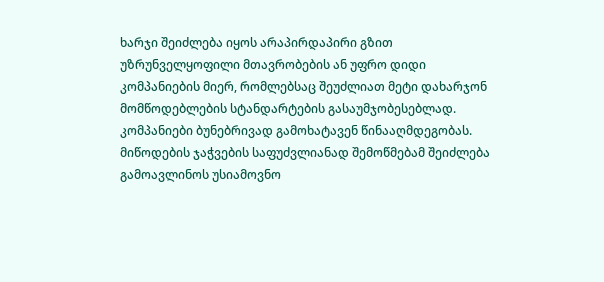ხარჯი შეიძლება იყოს არაპირდაპირი გზით უზრუნველყოფილი მთავრობების ან უფრო დიდი კომპანიების მიერ, რომლებსაც შეუძლიათ მეტი დახარჯონ მომწოდებლების სტანდარტების გასაუმჯობესებლად.
კომპანიები ბუნებრივად გამოხატავენ წინააღმდეგობას. მიწოდების ჯაჭვების საფუძვლიანად შემოწმებამ შეიძლება გამოავლინოს უსიამოვნო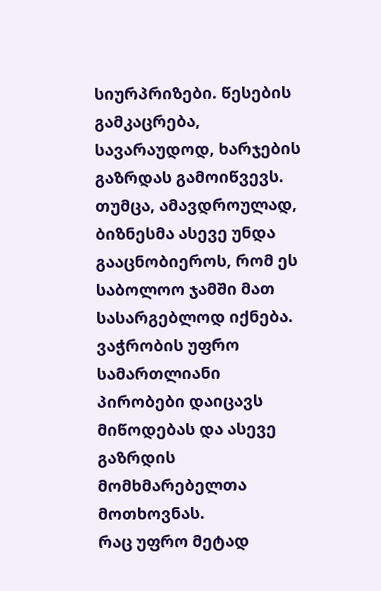სიურპრიზები. წესების გამკაცრება, სავარაუდოდ, ხარჯების გაზრდას გამოიწვევს. თუმცა, ამავდროულად, ბიზნესმა ასევე უნდა გააცნობიეროს, რომ ეს საბოლოო ჯამში მათ სასარგებლოდ იქნება. ვაჭრობის უფრო სამართლიანი პირობები დაიცავს მიწოდებას და ასევე გაზრდის მომხმარებელთა მოთხოვნას.
რაც უფრო მეტად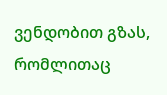ვენდობით გზას, რომლითაც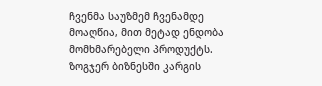ჩვენმა საუზმემ ჩვენამდე მოაღწია, მით მეტად ენდობა მომხმარებელი პროდუქტს. ზოგჯერ ბიზნესში კარგის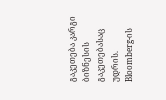გაკეთება კარგი ბიზნესის გაკეთებასაც უდრის.
Bloomberg-ის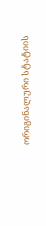ორიგინალური სტატიის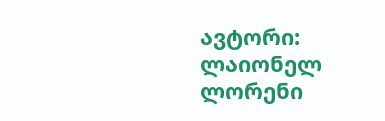ავტორი: ლაიონელ ლორენი